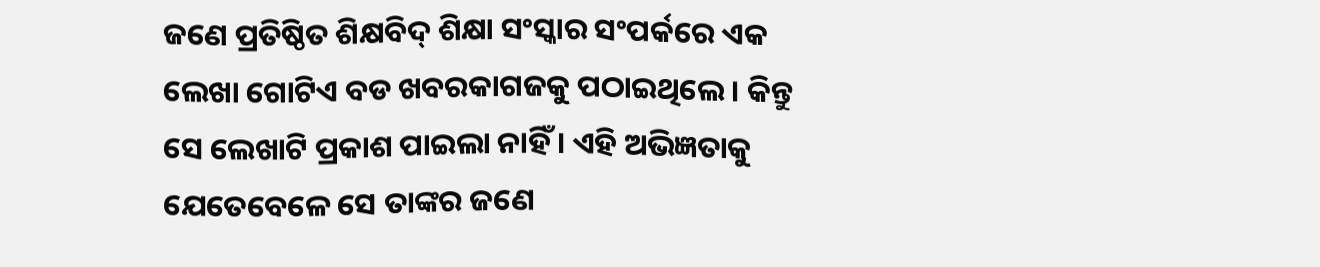ଜଣେ ପ୍ରତିଷ୍ଠିତ ଶିକ୍ଷବିଦ୍ ଶିକ୍ଷା ସଂସ୍କାର ସଂପର୍କରେ ଏକ ଲେଖା ଗୋଟିଏ ବଡ ଖବରକାଗଜକୁ ପଠାଇଥିଲେ । କିନ୍ତୁ ସେ ଲେଖାଟି ପ୍ରକାଶ ପାଇଲା ନାହିଁ । ଏହି ଅଭିଜ୍ଞତାକୁ ଯେତେବେଳେ ସେ ତାଙ୍କର ଜଣେ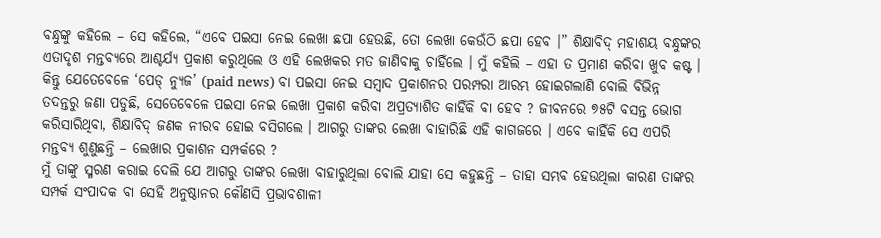ବନ୍ଧୁଙ୍କୁ କହିଲେ – ସେ କହିଲେ, “ଏବେ ପଇସା ନେଇ ଲେଖା ଛପା ହେଉଛି, ତୋ ଲେଖା କେଉଁଠି ଛପା ହେବ ।” ଶିକ୍ଷାବିଦ୍ ମହାଶୟ ବନ୍ଧୁଙ୍କର ଏତାଦୃଶ ମନ୍ତବ୍ୟରେ ଆଶ୍ଚର୍ଯ୍ୟ ପ୍ରକାଶ କରୁଥିଲେ ଓ ଏହି ଲେଖକର ମତ ଜାଣିବାକୁ ଚାହିଁଲେ । ମୁଁ କହିଲି – ଏହା ତ ପ୍ରମାଣ କରିବା ଖୁବ କଷ୍ଟ । କିନ୍ତୁ ଯେତେବେଳେ ‘ପେଡ୍ ନ୍ୟୁଜ’ (paid news) ବା ପଇସା ନେଇ ସମ୍ବାଦ ପ୍ରକାଶନର ପରମ୍ପରା ଆରମ୍ଭ ହୋଇଗଲାଣି ବୋଲି ବିଭିନ୍ନ ତଦନ୍ତରୁ ଜଣା ପଡୁଛି, ସେତେବେଳେ ପଇସା ନେଇ ଲେଖା ପ୍ରକାଶ କରିବା ଅପ୍ରତ୍ୟାଶିତ କାହିଁକି ବା ହେବ ? ଜୀବନରେ ୭୫ଟି ବସନ୍ତ ଭୋଗ କରିସାରିଥିବା, ଶିକ୍ଷାବିଦ୍ ଜଣକ ନୀରବ ହୋଇ ବସିଗଲେ । ଆଗରୁ ତାଙ୍କର ଲେଖା ବାହାରିଛି ଏହି କାଗଜରେ । ଏବେ କାହିଁକି ସେ ଏପରି ମନ୍ତବ୍ୟ ଶୁଣୁଛନ୍ତି – ଲେଖାର ପ୍ରକାଶନ ସମ୍ପର୍କରେ ?
ମୁଁ ତାଙ୍କୁ ସ୍ମରଣ କରାଇ ଦେଲି ଯେ ଆଗରୁ ତାଙ୍କର ଲେଖା ବାହାରୁଥିଲା ବୋଲି ଯାହା ସେ କହୁଛନ୍ତି – ତାହା ସମ୍ଭବ ହେଉଥିଲା କାରଣ ତାଙ୍କର ସମ୍ପର୍କ ସଂପାଦକ ବା ସେହି ଅନୁଷ୍ଠାନର କୌଣସି ପ୍ରଭାବଶାଳୀ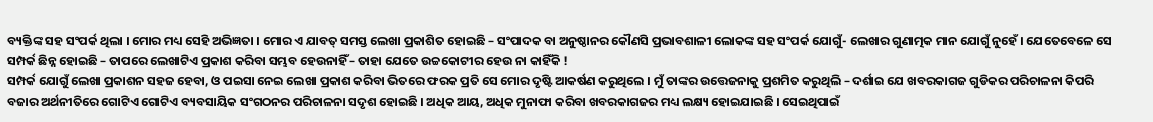ବ୍ୟକ୍ତିଙ୍କ ସହ ସଂପର୍କ ଥିଲା । ମୋର ମଧ୍ୟ ସେହି ଅଭିଜ୍ଞତା । ମୋର ଏ ଯାବତ୍ ସମସ୍ତ ଲେଖା ପ୍ରକାଶିତ ହୋଇଛି – ସଂପାଦକ ବା ଅନୁଷ୍ଠାନର କୌଣସି ପ୍ରଭାବଶାଳୀ ଲୋକଙ୍କ ସହ ସଂପର୍କ ଯୋଗୁଁ- ଲେଖାର ଗୁଣାତ୍ମକ ମାନ ଯୋଗୁଁ ନୁହେଁ । ଯେତେବେଳେ ସେ ସମ୍ପର୍କ ଛିନ୍ନ ହୋଇଛି – ତାପରେ ଲେଖାଟିଏ ପ୍ରକାଶ କରିବା ସମ୍ଭବ ହେଉନାହିଁ – ତାହା ଯେତେ ଉଚ୍ଚକୋଟୀର ହେଉ ନା କାହିଁକି !
ସମ୍ପର୍କ ଯୋଗୁଁ ଲେଖା ପ୍ରକାଶନ ସହଜ ହେବା, ଓ ପଇସା ନେଇ ଲେଖା ପ୍ରକାଶ କରିବା ଭିତରେ ଫରକ ପ୍ରତି ସେ ମୋର ଦୃଷ୍ଟି ଆକର୍ଷଣ କରୁଥିଲେ । ମୁଁ ତାଙ୍କର ଉତ୍ତେଜନାକୁ ପ୍ରଶମିତ କରୁଥିଲି – ଦର୍ଶାଇ ଯେ ଖବରକାଗଜ ଗୁଡିକର ପରିଚାଳନା କିପରି ବଜାର ଅର୍ଥନୀତିରେ ଗୋଟିଏ ଗୋଟିଏ ବ୍ୟବସାୟିକ ସଂଗଠନର ପରିଚାଳନା ସଦୃଶ ହୋଇଛି । ଅଧିକ ଆୟ, ଅଧିକ ମୁନାଫା କରିବା ଖବରକାଗଜର ମଧ୍ୟ ଲକ୍ଷ୍ୟ ହୋଇଯାଇଛି । ସେଇଥିପାଇଁ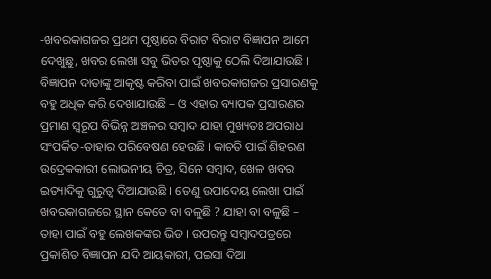-ଖବରକାଗଜର ପ୍ରଥମ ପୃଷ୍ଠାରେ ବିରାଟ ବିରାଟ ବିଜ୍ଞାପନ ଆମେ ଦେଖୁଛୁ, ଖବର ଲେଖା ସବୁ ଭିତର ପୃଷ୍ଠାକୁ ଠେଲି ଦିଆଯାଉଛି । ବିଜ୍ଞାପନ ଦାତାଙ୍କୁ ଆକୃଷ୍ଟ କରିବା ପାଇଁ ଖବରକାଗଜର ପ୍ରସାରଣକୁ ବହୁ ଅଧିକ କରି ଦେଖାଯାଉଛି – ଓ ଏହାର ବ୍ୟାପକ ପ୍ରସାରଣର ପ୍ରମାଣ ସ୍ୱରୂପ ବିଭିନ୍ନ ଅଞ୍ଚଳର ସମ୍ବାଦ ଯାହା ମୁଖ୍ୟତଃ ଅପରାଧ ସଂପର୍କିତ-ତାହାର ପରିବେଷଣ ହେଉଛି । କାଚତି ପାଇଁ ଶିହରଣ ଉଦ୍ରେକକାରୀ ଲୋଭନୀୟ ଚିତ୍ର, ସିନେ ସମ୍ବାଦ, ଖେଳ ଖବର ଇତ୍ୟାଦିକୁ ଗୁରୁତ୍ୱ ଦିଆଯାଉଛି । ତେଣୁ ଉପାଦେୟ ଲେଖା ପାଇଁ ଖବରକାଗଜରେ ସ୍ଥାନ କେତେ ବା ବଳୁଛି ? ଯାହା ବା ବଳୁଛି – ତାହା ପାଇଁ ବହୁ ଲେଖକଙ୍କର ଭିଡ । ଉପରନ୍ତୁ ସମ୍ବାଦପତ୍ରରେ ପ୍ରକାଶିତ ବିଜ୍ଞାପନ ଯଦି ଆୟକାରୀ, ପଇସା ଦିଆ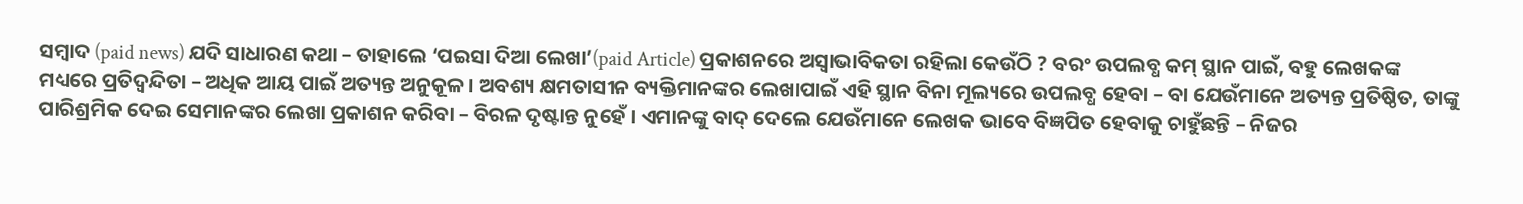ସମ୍ବାଦ (paid news) ଯଦି ସାଧାରଣ କଥା – ତାହାଲେ ‘ପଇସା ଦିଆ ଲେଖା’(paid Article) ପ୍ରକାଶନରେ ଅସ୍ୱାଭାବିକତା ରହିଲା କେଉଁଠି ? ବରଂ ଉପଲବ୍ଧ କମ୍ ସ୍ଥାନ ପାଇଁ, ବହୁ ଲେଖକଙ୍କ ମଧ୍ୟରେ ପ୍ରତିଦ୍ୱନ୍ଦିତା – ଅଧିକ ଆୟ ପାଇଁ ଅତ୍ୟନ୍ତ ଅନୁକୂଳ । ଅବଶ୍ୟ କ୍ଷମତାସୀନ ବ୍ୟକ୍ତିମାନଙ୍କର ଲେଖାପାଇଁ ଏହି ସ୍ଥାନ ବିନା ମୂଲ୍ୟରେ ଉପଲବ୍ଧ ହେବା – ବା ଯେଉଁମାନେ ଅତ୍ୟନ୍ତ ପ୍ରତିଷ୍ଠିତ, ତାଙ୍କୁ ପାରିଶ୍ରମିକ ଦେଇ ସେମାନଙ୍କର ଲେଖା ପ୍ରକାଶନ କରିବା – ବିରଳ ଦୃଷ୍ଟାନ୍ତ ନୁହେଁ । ଏମାନଙ୍କୁ ବାଦ୍ ଦେଲେ ଯେଉଁମାନେ ଲେଖକ ଭାବେ ବିଜ୍ଞପିତ ହେବାକୁ ଚାହୁଁଛନ୍ତି – ନିଜର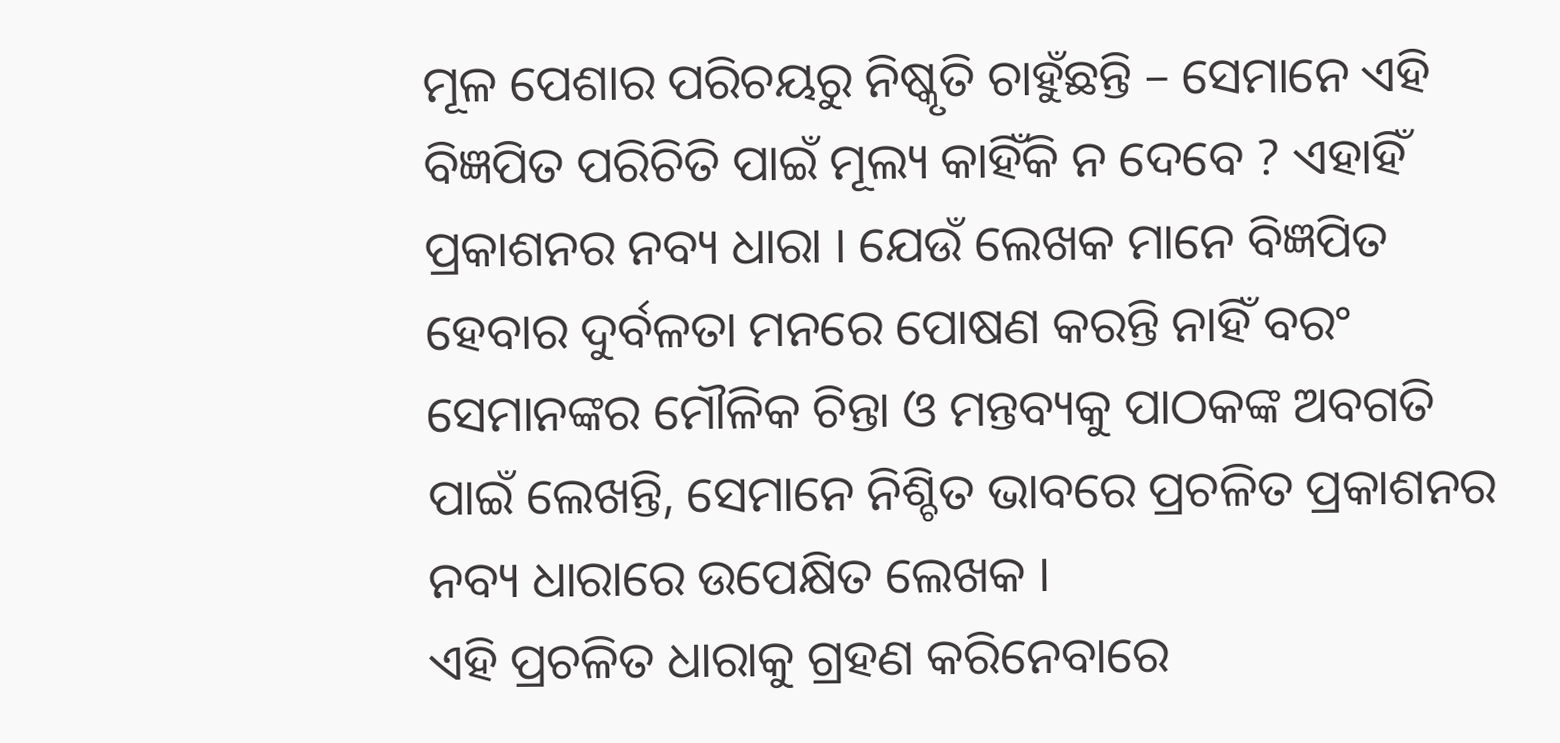ମୂଳ ପେଶାର ପରିଚୟରୁ ନିଷ୍କୃତି ଚାହୁଁଛନ୍ତି – ସେମାନେ ଏହି ବିଜ୍ଞପିତ ପରିଚିତି ପାଇଁ ମୂଲ୍ୟ କାହିଁକି ନ ଦେବେ ? ଏହାହିଁ ପ୍ରକାଶନର ନବ୍ୟ ଧାରା । ଯେଉଁ ଲେଖକ ମାନେ ବିଜ୍ଞପିତ ହେବାର ଦୁର୍ବଳତା ମନରେ ପୋଷଣ କରନ୍ତି ନାହିଁ ବରଂ ସେମାନଙ୍କର ମୌଳିକ ଚିନ୍ତା ଓ ମନ୍ତବ୍ୟକୁ ପାଠକଙ୍କ ଅବଗତି ପାଇଁ ଲେଖନ୍ତି, ସେମାନେ ନିଶ୍ଚିତ ଭାବରେ ପ୍ରଚଳିତ ପ୍ରକାଶନର ନବ୍ୟ ଧାରାରେ ଉପେକ୍ଷିତ ଲେଖକ ।
ଏହି ପ୍ରଚଳିତ ଧାରାକୁ ଗ୍ରହଣ କରିନେବାରେ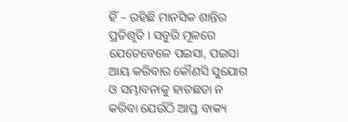ହିଁ – ରହିଛି ମାନସିକ ଶାନ୍ତିର ପ୍ରତିଶୃତି । ସବୁରି ମୂଳରେ ଯେତେବେଳେ ପଇସା, ପଇସା ଆୟ କରିବାର କୌଣସି ସୁଯୋଗ ଓ ସମ୍ଭାବନାକୁ ହାତଛଡା ନ କରିବା ଯେଉଁଠି ଆପ୍ତ ବାକ୍ୟ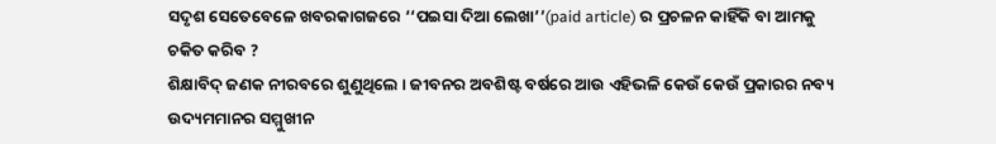ସଦୃଶ ସେତେବେଳେ ଖବରକାଗଜରେ ‘‘ପଇସା ଦିଆ ଲେଖା’’(paid article) ର ପ୍ରଚଳନ କାହିଁକି ବା ଆମକୁ ଚକିତ କରିବ ?
ଶିକ୍ଷାବିଦ୍ ଜଣକ ନୀରବରେ ଶୁଣୁଥିଲେ । ଜୀବନର ଅବଶିଷ୍ଟ ବର୍ଷରେ ଆଉ ଏହିଭଳି କେଉଁ କେଉଁ ପ୍ରକାରର ନବ୍ୟ ଉଦ୍ୟମମାନର ସମ୍ମୁଖୀନ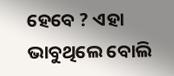ହେବେ ? ଏହା ଭାବୁଥିଲେ ବୋଲି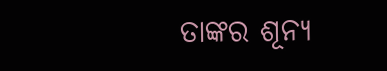ତାଙ୍କର ଶୂନ୍ୟ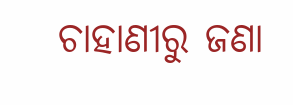ଚାହାଣୀରୁ ଜଣା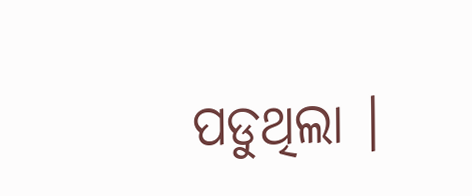ପଡୁଥିଲା ।